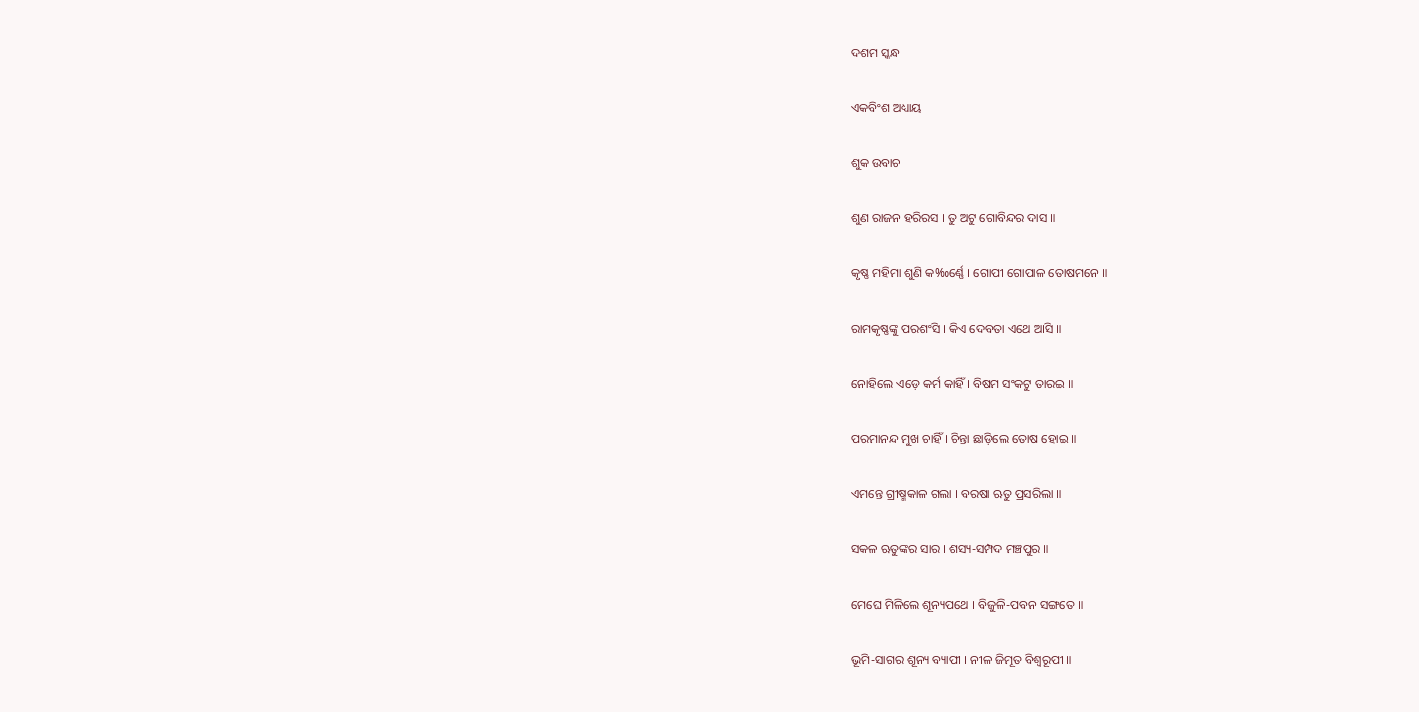ଦଶମ ସ୍କନ୍ଧ

ଏକବିଂଶ ଅଧ୍ୟାୟ

ଶୁକ ଉବାଚ

ଶୁଣ ରାଜନ ହରିରସ । ତୁ ଅଟୁ ଗୋବିନ୍ଦର ଦାସ ॥

କୃଷ୍ଣ ମହିମା ଶୁଣି କ‰ର୍ଣ୍ଣେ । ଗୋପୀ ଗୋପାଳ ତୋଷମନେ ॥

ରାମକୃଷ୍ଣଙ୍କୁ ପରଶଂସି । କିଏ ଦେବତା ଏଥେ ଆସି ॥

ନୋହିଲେ ଏଡ଼େ କର୍ମ କାହିଁ । ବିଷମ ସଂକଟୁ ତାରଇ ॥

ପରମାନନ୍ଦ ମୁଖ ଚାହିଁ । ଚିନ୍ତା ଛାଡ଼ିଲେ ତୋଷ ହୋଇ ॥

ଏମନ୍ତେ ଗ୍ରୀଷ୍ମକାଳ ଗଲା । ବରଷା ଋତୁ ପ୍ରସରିଲା ॥

ସକଳ ଋତୁଙ୍କର ସାର । ଶସ୍ୟ-ସମ୍ପଦ ମଞ୍ଚପୁର ॥

ମେଘେ ମିଳିଲେ ଶୂନ୍ୟପଥେ । ବିଜୁଳି-ପବନ ସଙ୍ଗତେ ॥

ଭୂମି-ସାଗର ଶୂନ୍ୟ ବ୍ୟାପୀ । ନୀଳ ଜିମୂତ ବିଶ୍ୱରୂପୀ ॥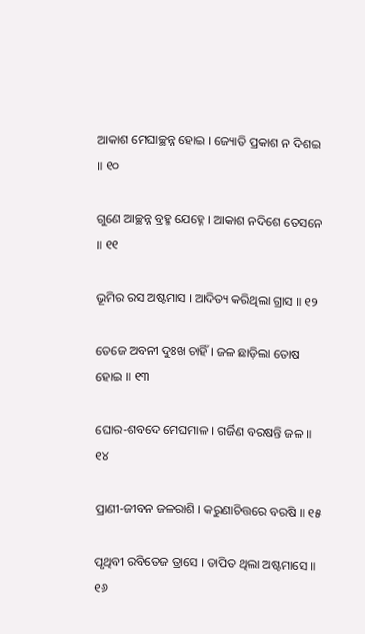ଆକାଶ ମେଘାଚ୍ଛନ୍ନ ହୋଇ । ଜ୍ୟୋତି ପ୍ରକାଶ ନ ଦିଶଇ ॥ ୧୦

ଗୁଣେ ଆଚ୍ଛନ୍ନ ବ୍ରହ୍ମ ଯେହ୍ନେ । ଆକାଶ ନଦିଶେ ତେସନେ ॥ ୧୧

ଭୂମିର ରସ ଅଷ୍ଟମାସ । ଆଦିତ୍ୟ କରିଥିଲା ଗ୍ରାସ ॥ ୧୨

ତେଜେ ଅବନୀ ଦୁଃଖ ଚାହିଁ । ଜଳ ଛାଡ଼ିଲା ତୋଷ ହୋଇ ॥ ୧୩

ଘୋର-ଶବଦେ ମେଘମାଳ । ଗର୍ଜିଣ ବରଷନ୍ତି ଜଳ ॥ ୧୪

ପ୍ରାଣୀ-ଜୀବନ ଜଳରାଶି । କରୁଣାଚିତ୍ତରେ ବରଷି ॥ ୧୫

ପୃଥିବୀ ରବିତେଜ ତ୍ରାସେ । ତାପିତ ଥିଲା ଅଷ୍ଟମାସେ ॥ ୧୬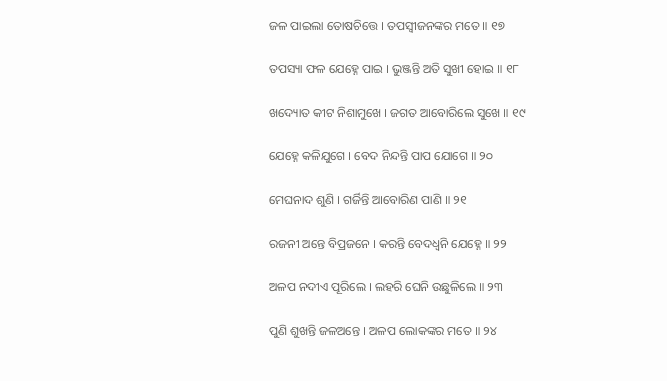ଜଳ ପାଇଲା ତୋଷଚିତ୍ତେ । ତପସ୍ୱୀଜନଙ୍କର ମତେ ॥ ୧୭

ତପସ୍ୟା ଫଳ ଯେହ୍ନେ ପାଇ । ଭୁଞ୍ଜନ୍ତି ଅତି ସୁଖୀ ହୋଇ ॥ ୧୮

ଖଦ୍ୟୋତ କୀଟ ନିଶାମୁଖେ । ଜଗତ ଆବୋରିଲେ ସୁଖେ ॥ ୧୯

ଯେହ୍ନେ କଳିଯୁଗେ । ବେଦ ନିନ୍ଦନ୍ତି ପାପ ଯୋଗେ ॥ ୨୦

ମେଘନାଦ ଶୁଣି । ଗର୍ଜିନ୍ତି ଆବୋରିଣ ପାଣି ॥ ୨୧

ରଜନୀ ଅନ୍ତେ ବିପ୍ରଜନେ । କରନ୍ତି ବେଦଧ୍ୱନି ଯେହ୍ନେ ॥ ୨୨

ଅଳପ ନଦୀଏ ପୂରିଲେ । ଲହରି ଘେନି ଉଛୁଳିଲେ ॥ ୨୩

ପୁଣି ଶୁଖନ୍ତି ଜଳଅନ୍ତେ । ଅଳପ ଲୋକଙ୍କର ମତେ ॥ ୨୪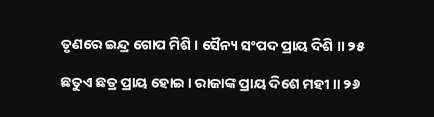ତୃଣରେ ଇନ୍ଦ୍ର ଗୋପ ମିଶି । ସୈନ୍ୟ ସଂପଦ ପ୍ରାୟ ଦିଶି ॥ ୨୫

ଛତୁଏ ଛତ୍ର ପ୍ରାୟ ହୋଇ । ରାଜାଙ୍କ ପ୍ରାୟ ଦିଶେ ମହୀ ॥ ୨୬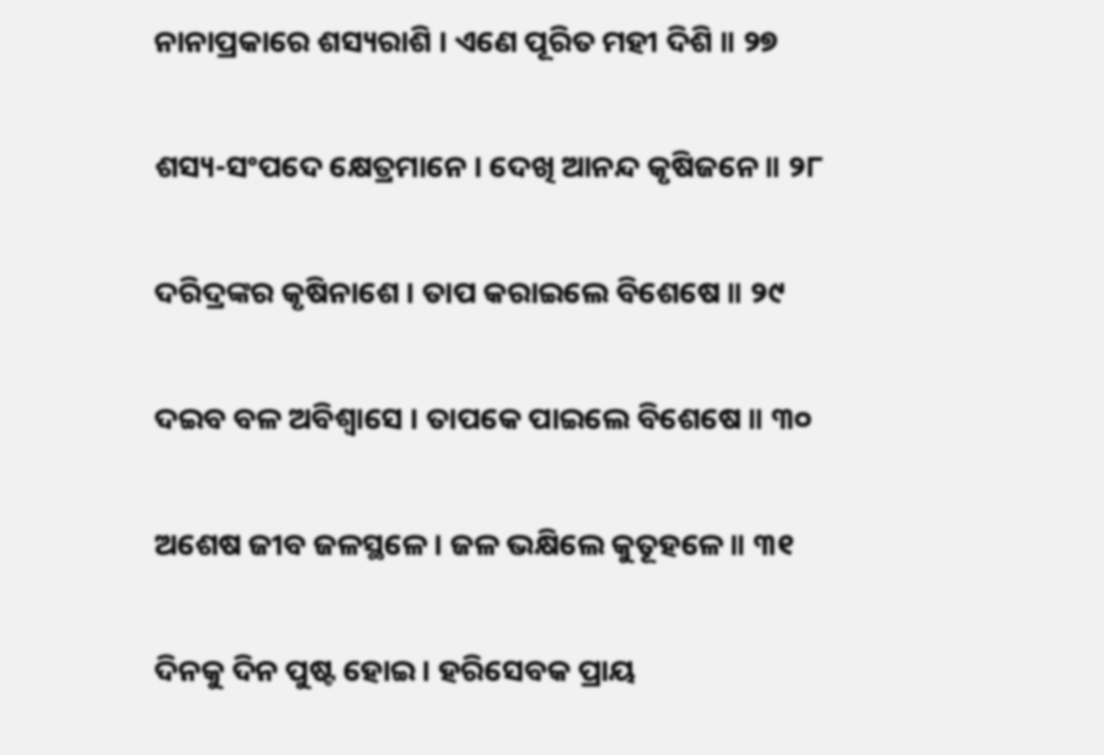ନାନାପ୍ରକାରେ ଶସ୍ୟରାଶି । ଏଣେ ପୂରିତ ମହୀ ଦିଶି ॥ ୨୭

ଶସ୍ୟ-ସଂପଦେ କ୍ଷେତ୍ରମାନେ । ଦେଖି ଆନନ୍ଦ କୃଷିଜନେ ॥ ୨୮

ଦରିଦ୍ରଙ୍କର କୃଷିନାଶେ । ତାପ କରାଇଲେ ବିଶେଷେ ॥ ୨୯

ଦଇବ ବଳ ଅବିଶ୍ୱାସେ । ତାପକେ ପାଇଲେ ବିଶେଷେ ॥ ୩୦

ଅଶେଷ ଜୀବ ଜଳସ୍ଥଳେ । ଜଳ ଭକ୍ଷିଲେ କୁତୂହଳେ ॥ ୩୧

ଦିନକୁ ଦିନ ପୁଷ୍ଟ ହୋଇ । ହରିସେବକ ପ୍ରାୟ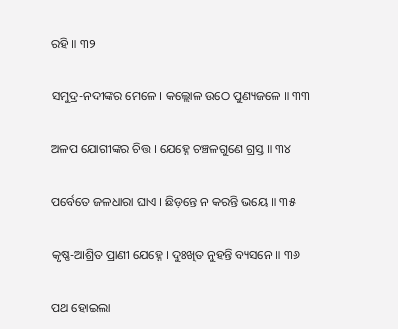ରହି ॥ ୩୨

ସମୁଦ୍ର-ନଦୀଙ୍କର ମେଳେ । କଲ୍ଲୋଳ ଉଠେ ପୁଣ୍ୟଜଳେ ॥ ୩୩

ଅଳପ ଯୋଗୀଙ୍କର ଚିତ୍ତ । ଯେହ୍ନେ ଚଞ୍ଚଳଗୁଣେ ଗ୍ରସ୍ତ ॥ ୩୪

ପର୍ବେତେ ଜଳଧାରା ଘାଏ । ଛିଡ଼ନ୍ତେ ନ କରନ୍ତି ଭୟେ ॥ ୩୫

କୃଷ୍ଣ-ଆଶ୍ରିତ ପ୍ରାଣୀ ଯେହ୍ନେ । ଦୁଃଖିତ ନୁହନ୍ତି ବ୍ୟସନେ ॥ ୩୬

ପଥ ହୋଇଲା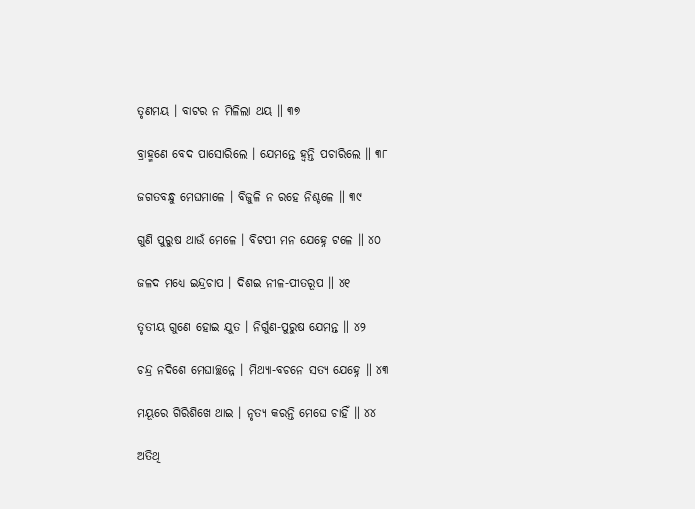ତୃଣମୟ । ବାଟର ନ ମିଳିଲା ଥୟ ॥ ୩୭

ବ୍ରାହ୍ମଣେ ବେଦ ପାସୋରିଲେ । ଯେମନ୍ତେ ହ୍ୱନ୍ତି ପଚାରିଲେ ॥ ୩୮

ଜଗତବନ୍ଧୁ ମେଘମାଳେ । ବିଜୁଳି ନ ରହେ ନିଶ୍ଚଳେ ॥ ୩୯

ଗୁଣି ପୁରୁଷ ଥାଉଁ ମେଳେ । ବିଟପୀ ମନ ଯେହ୍ନେ ଟଳେ ॥ ୪୦

ଜଳଦ ମଧ୍ୟେ ଇନ୍ଦ୍ରଚାପ । ଦିଶଇ ନୀଳ-ପୀତରୂପ ॥ ୪୧

ତୃତୀୟ ଗୁଣେ ହୋଇ ଯୁତ । ନିର୍ଗୁଣ-ପୁରୁଷ ଯେମନ୍ତ ॥ ୪୨

ଚନ୍ଦ୍ର ନଦିଶେ ମେଘାଚ୍ଛନ୍ନେ । ମିଥ୍ୟା-ବଚନେ ସତ୍ୟ ଯେହ୍ନେ ॥ ୪୩

ମୟୂରେ ଗିରିଶିଖେ ଥାଇ । ନୃତ୍ୟ କରନ୍ତି ମେଘେ ଚାହିଁ ॥ ୪୪

ଅତିଥି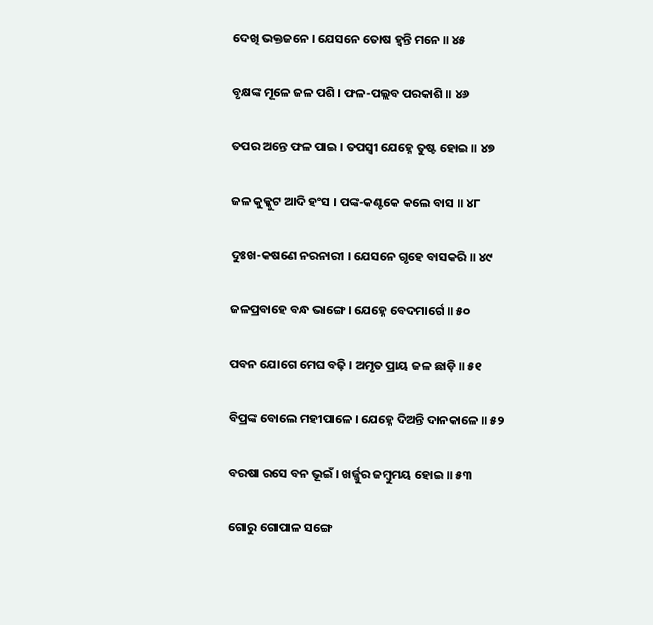ଦେଖି ଭକ୍ତଜନେ । ଯେସନେ ତୋଷ ହ୍ୱନ୍ତି ମନେ ॥ ୪୫

ବୃକ୍ଷଙ୍କ ମୂଳେ ଜଳ ପଶି । ଫଳ-ପଲ୍ଲବ ପରକାଶି ॥ ୪୬

ତପର ଅନ୍ତେ ଫଳ ପାଇ । ତପସ୍ୱୀ ଯେହ୍ନେ ତୁଷ୍ଟ ହୋଇ ॥ ୪୭

ଜଳ କୁକ୍କୁଟ ଆଦି ହଂସ । ପଙ୍କ-କଣ୍ଟକେ କଲେ ବାସ ॥ ୪୮

ଦୁଃଖ-କଷଣେ ନରନାରୀ । ଯେସନେ ଗୃହେ ବାସକରି ॥ ୪୯

ଜଳପ୍ରବାହେ ବନ୍ଧ ଭାଙ୍ଗେ । ଯେହ୍ନେ ବେଦମାର୍ଗେ ॥ ୫୦

ପବନ ଯୋଗେ ମେଘ ବଢ଼ି । ଅମୃତ ପ୍ରାୟ ଜଳ ଛାଡ଼ି ॥ ୫୧

ବିପ୍ରଙ୍କ ବୋଲେ ମହୀପାଳେ । ଯେହ୍ନେ ଦିଅନ୍ତି ଦାନକାଳେ ॥ ୫୨

ବରଷା ରସେ ବନ ଭୂଇଁ । ଖର୍ଜ୍ଜୁର ଜମ୍ବୁମୟ ହୋଇ ॥ ୫୩

ଗୋରୁ ଗୋପାଳ ସଙ୍ଗେ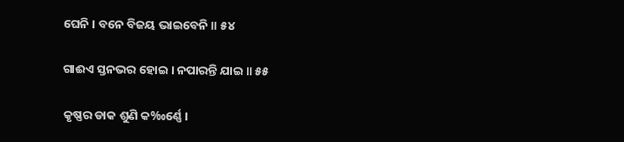ଘେନି । ବନେ ବିଜୟ ଭାଇବେନି ॥ ୫୪

ଗାଈଏ ସ୍ତନଭର ହୋଇ । ନପାରନ୍ତି ଯାଇ ॥ ୫୫

କୃଷ୍ଣର ଡାକ ଶୁଣି କ‰ର୍ଣ୍ଣେ ।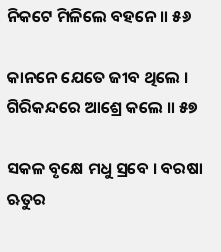ନିକଟେ ମିଳିଲେ ବହନେ ॥ ୫୬

କାନନେ ଯେତେ ଜୀବ ଥିଲେ । ଗିରିକନ୍ଦରେ ଆଶ୍ରେ କଲେ ॥ ୫୭

ସକଳ ବୃକ୍ଷେ ମଧୁ ସ୍ରବେ । ବରଷା ଋତୁର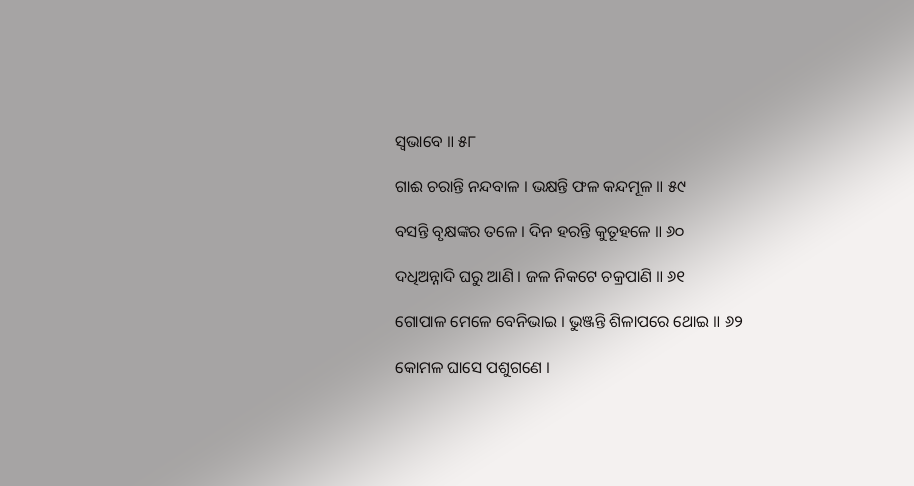ସ୍ୱଭାବେ ॥ ୫୮

ଗାଈ ଚରାନ୍ତି ନନ୍ଦବାଳ । ଭକ୍ଷନ୍ତି ଫଳ କନ୍ଦମୂଳ ॥ ୫୯

ବସନ୍ତି ବୃକ୍ଷଙ୍କର ତଳେ । ଦିନ ହରନ୍ତି କୁତୂହଳେ ॥ ୬୦

ଦଧିଅନ୍ନାଦି ଘରୁ ଆଣି । ଜଳ ନିକଟେ ଚକ୍ରପାଣି ॥ ୬୧

ଗୋପାଳ ମେଳେ ବେନିଭାଇ । ଭୁଞ୍ଜନ୍ତି ଶିଳାପରେ ଥୋଇ ॥ ୬୨

କୋମଳ ଘାସେ ପଶୁଗଣେ ।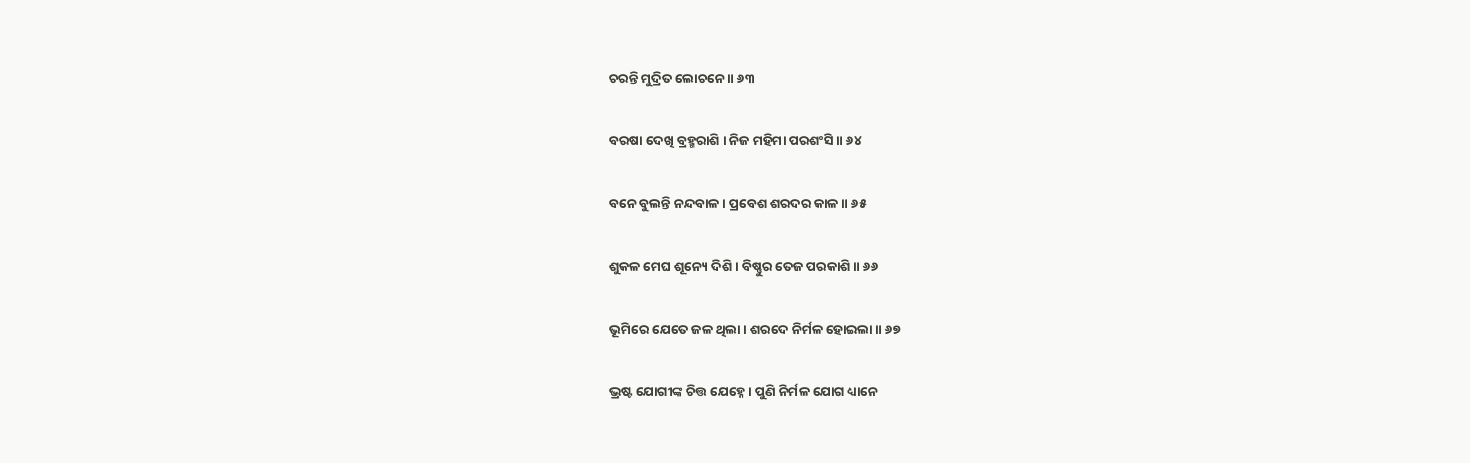ଚରନ୍ତି ମୁଦ୍ରିତ ଲୋଚନେ ॥ ୬୩

ବରଷା ଦେଖି ବ୍ରହ୍ମରାଶି । ନିଜ ମହିମା ପରଶଂସି ॥ ୬୪

ବନେ ବୁଲନ୍ତି ନନ୍ଦବାଳ । ପ୍ରବେଶ ଶରଦର କାଳ ॥ ୬୫

ଶୁକଳ ମେଘ ଶୂନ୍ୟେ ଦିଶି । ବିଷ୍ଣୁର ତେଜ ପରକାଶି ॥ ୬୬

ଭୂମିରେ ଯେତେ ଜଳ ଥିଲା । ଶରଦେ ନିର୍ମଳ ହୋଇଲା ॥ ୬୭

ଭ୍ରଷ୍ଟ ଯୋଗୀଙ୍କ ଚିତ୍ତ ଯେହ୍ନେ । ପୁଣି ନିର୍ମଳ ଯୋଗ ଧ୍ୟାନେ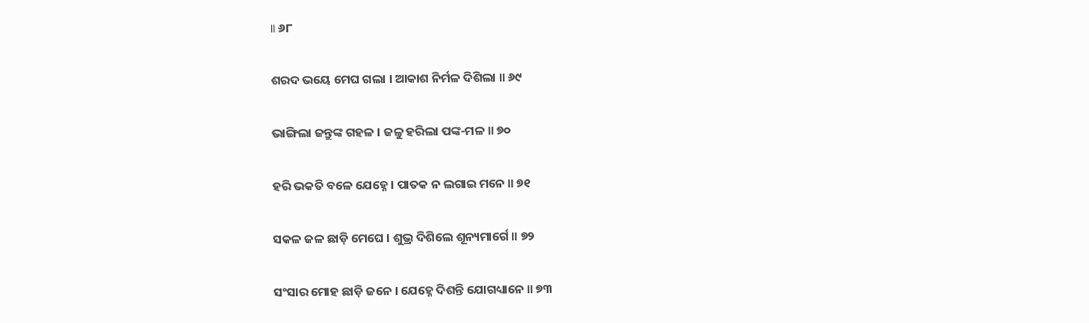॥ ୬୮

ଶରଦ ଭୟେ ମେଘ ଗଲା । ଆକାଶ ନିର୍ମଳ ଦିଶିଲା ॥ ୬୯

ଭାଙ୍ଗିଲା ଜନ୍ତୁଙ୍କ ଗହଳ । ଜଳୁ ହରିଲା ପଙ୍କ-ମଳ ॥ ୭୦

ହରି ଭକତି ବଳେ ଯେହ୍ନେ । ପାତକ ନ ଲଗାଇ ମନେ ॥ ୭୧

ସକଳ ଜଳ ଛାଡ଼ି ମେଘେ । ଶୁଭ୍ର ଦିଶିଲେ ଶୂନ୍ୟମାର୍ଗେ ॥ ୭୨

ସଂସାର ମୋହ ଛାଡ଼ି ଜନେ । ଯେହ୍ନେ ଦିଶନ୍ତି ଯୋଗଧ୍ୟାନେ ॥ ୭୩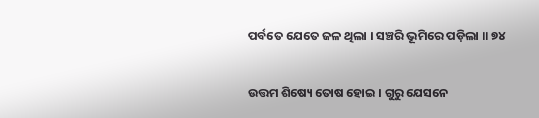ପର୍ବତେ ଯେତେ ଜଳ ଥିଲା । ସଞ୍ଚରି ଭୂମିରେ ପଡ଼ିଲା ॥ ୭୪

ଉତ୍ତମ ଶିଷ୍ୟେ ତୋଷ ହୋଇ । ଗୁରୁ ଯେସନେ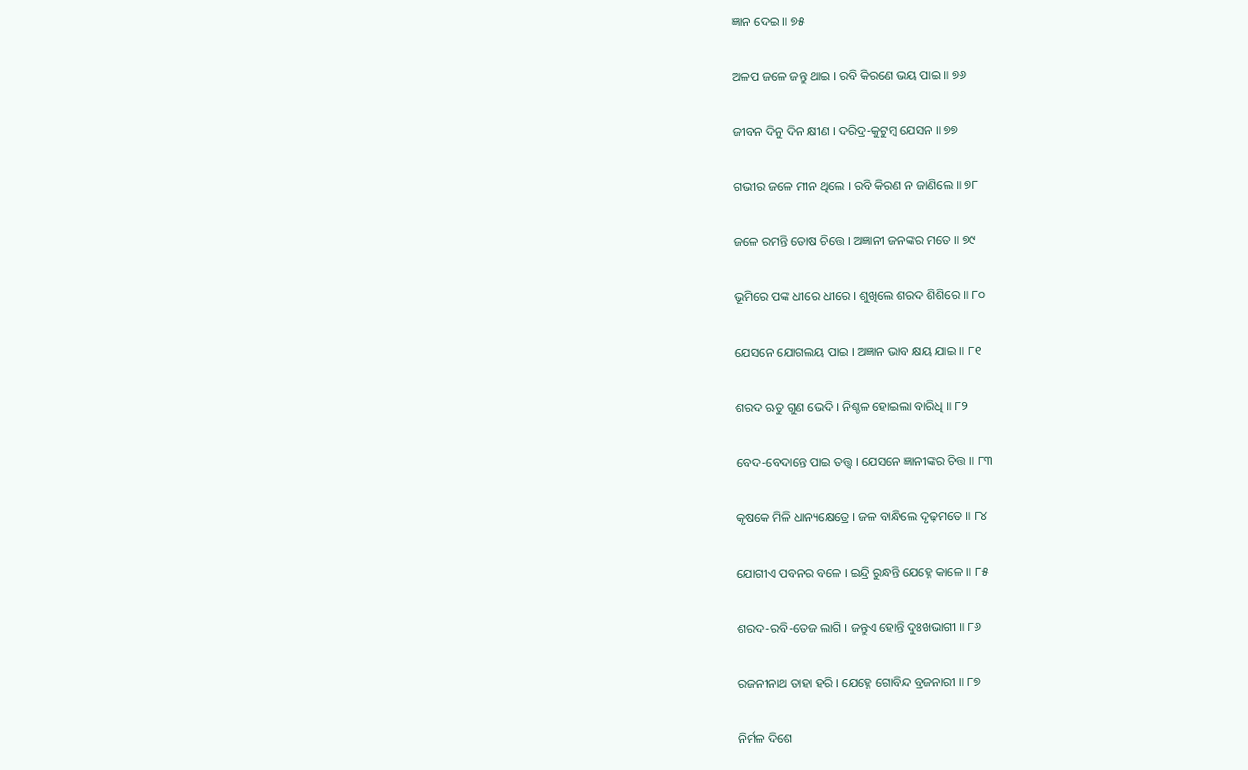ଜ୍ଞାନ ଦେଇ ॥ ୭୫

ଅଳପ ଜଳେ ଜନ୍ତୁ ଥାଇ । ରବି କିରଣେ ଭୟ ପାଇ ॥ ୭୬

ଜୀବନ ଦିନୁ ଦିନ କ୍ଷୀଣ । ଦରିଦ୍ର-କୁଟୁମ୍ବ ଯେସନ ॥ ୭୭

ଗଭୀର ଜଳେ ମୀନ ଥିଲେ । ରବି କିରଣ ନ ଜାଣିଲେ ॥ ୭୮

ଜଳେ ରମନ୍ତି ତୋଷ ଚିତ୍ତେ । ଅଜ୍ଞାନୀ ଜନଙ୍କର ମତେ ॥ ୭୯

ଭୂମିରେ ପଙ୍କ ଧୀରେ ଧୀରେ । ଶୁଖିଲେ ଶରଦ ଶିଶିରେ ॥ ୮୦

ଯେସନେ ଯୋଗଲୟ ପାଇ । ଅଜ୍ଞାନ ଭାବ କ୍ଷୟ ଯାଇ ॥ ୮୧

ଶରଦ ଋତୁ ଗୁଣ ଭେଦି । ନିଶ୍ଚଳ ହୋଇଲା ବାରିଧି ॥ ୮୨

ବେଦ-ବେଦାନ୍ତେ ପାଇ ତତ୍ତ୍ୱ । ଯେସନେ ଜ୍ଞାନୀଙ୍କର ଚିତ୍ତ ॥ ୮୩

କୃଷକେ ମିଳି ଧାନ୍ୟକ୍ଷେତ୍ରେ । ଜଳ ବାନ୍ଧିଲେ ଦୃଢ଼ମତେ ॥ ୮୪

ଯୋଗୀଏ ପବନର ବଳେ । ଇନ୍ଦ୍ରି ରୁନ୍ଧନ୍ତି ଯେହ୍ନେ କାଳେ ॥ ୮୫

ଶରଦ-ରବି-ତେଜ ଲାଗି । ଜନ୍ତୁଏ ହୋନ୍ତି ଦୁଃଖଭାଗୀ ॥ ୮୬

ରଜନୀନାଥ ତାହା ହରି । ଯେହ୍ନେ ଗୋବିନ୍ଦ ବ୍ରଜନାରୀ ॥ ୮୭

ନିର୍ମଳ ଦିଶେ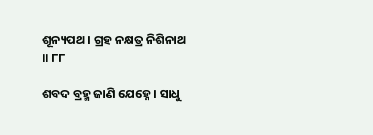ଶୂନ୍ୟପଥ । ଗ୍ରହ ନକ୍ଷତ୍ର ନିଶିନାଥ ॥ ୮୮

ଶବଦ ବ୍ରହ୍ମ ଜାଣି ଯେହ୍ନେ । ସାଧୁ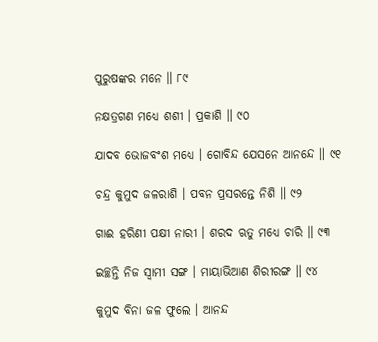ପୁରୁଷଙ୍କର ମନେ ॥ ୮୯

ନକ୍ଷତ୍ରଗଣ ମଧ୍ୟେ ଶଶୀ । ପ୍ରକାଶି ॥ ୯୦

ଯାଦବ ଭୋଜବଂଶ ମଧ୍ୟେ । ଗୋବିନ୍ଦ ଯେସନେ ଆନନ୍ଦେ ॥ ୯୧

ଚନ୍ଦ୍ର କୁମୁଦ ଜଳରାଶି । ପବନ ପ୍ରସରନ୍ତେ ନିଶି ॥ ୯୨

ଗାଈ ହରିଣୀ ପକ୍ଷୀ ନାରୀ । ଶରଦ ଋତୁ ମଧ୍ୟେ ଚାରି ॥ ୯୩

ଇଚ୍ଛନ୍ତି ନିଜ ସ୍ୱାମୀ ସଙ୍ଗ । ମାୟାଭିଆଣ ଶିରୀରଙ୍ଗ ॥ ୯୪

କୁମୁଦ ବିନା ଜଳ ଫୁଲେ । ଆନନ୍ଦ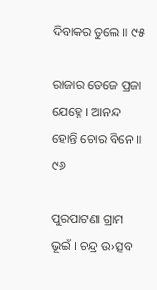ଦିବାକର ତୁଲେ ॥ ୯୫

ରାଜାର ତେଜେ ପ୍ରଜା ଯେହ୍ନେ । ଆନନ୍ଦ ହୋନ୍ତି ଚୋର ବିନେ ॥ ୯୬

ପୁରପାଟଣା ଗ୍ରାମ ଭୂଇଁ । ଚନ୍ଦ୍ର ଉ›ତ୍ସବ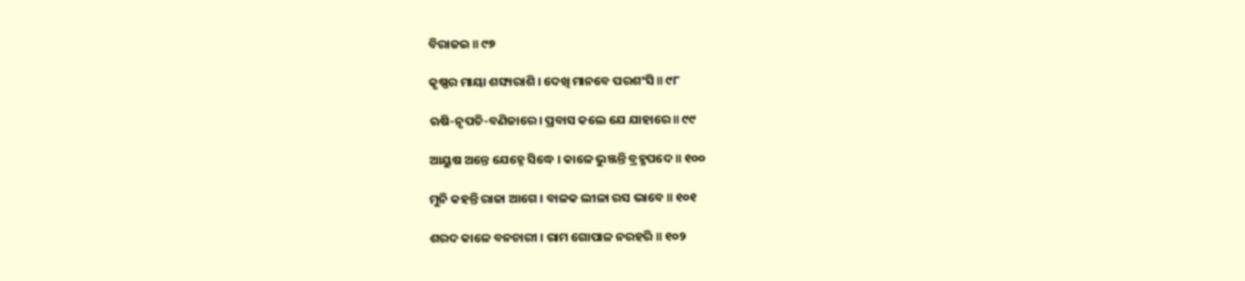ବିରାଜଇ ॥ ୯୭

କୃଷ୍ଣର ମାୟା ଶସ୍ୟରାଶି । ଦେଖି ମାନବେ ପରଶଂସି ॥ ୯୮

ଋଷି-ନୃପତି-ବଣିଜାରେ । ପ୍ରବାସ କଲେ ଯେ ଯାହାରେ ॥ ୯୯

ଆୟୁଷ ଅନ୍ତେ ଯେହ୍ନେ ସିଦ୍ଧେ । କାଳେ ଭୁଞ୍ଜନ୍ତି ବ୍ରହ୍ମ‌ପଦେ ॥ ୧୦୦

ମୁନି କହନ୍ତି ରାଜା ଆଗେ । ବାଳକ ଲୀଳା ରସ ଭାବେ ॥ ୧୦୧

ଶରଦ କାଳେ ବନଚାରୀ । ରାମ ଗୋପାଳ ନରହରି ॥ ୧୦୨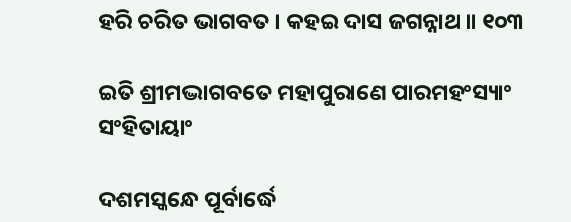ହରି ଚରିତ ଭାଗବତ । କହଇ ଦାସ ଜଗନ୍ନାଥ ॥ ୧୦୩

ଇତି ଶ୍ରୀମଦ୍ଭାଗବତେ ମହାପୁରାଣେ ପାରମହଂସ୍ୟାଂ ସଂହିତାୟାଂ

ଦଶମସ୍କନ୍ଧେ ପୂର୍ବାର୍ଦ୍ଧେ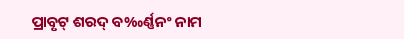ପ୍ରାବୃଟ୍ ଶରଦ୍ ବ‰ର୍ଣ୍ଣ‌ନଂ ନାମ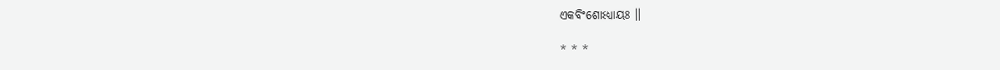ଏକବିଂଶୋଽଧ୍ୟାୟଃ ॥

* * *